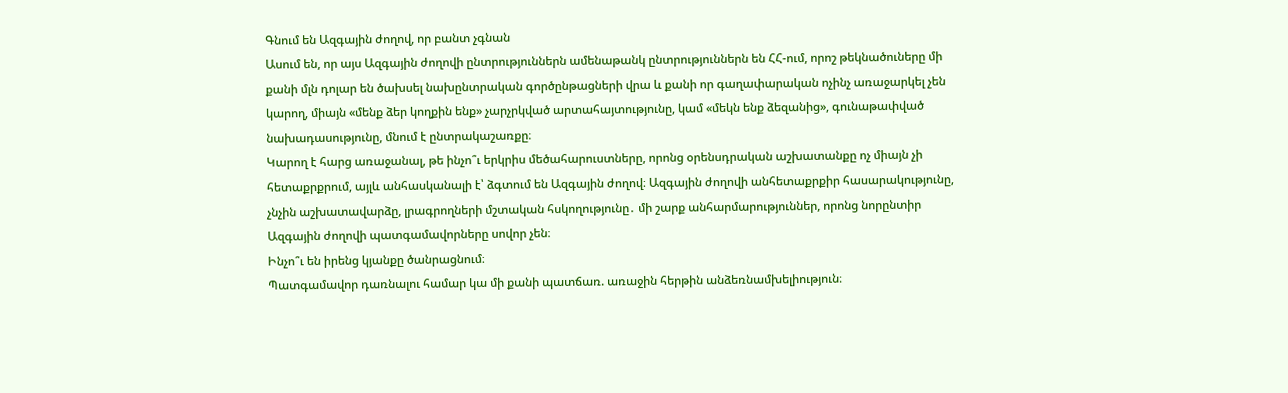Գնում են Ազգային ժողով, որ բանտ չգնան
Ասում են, որ այս Ազգային ժողովի ընտրություններն ամենաթանկ ընտրություններն են ՀՀ-ում, որոշ թեկնածուները մի քանի մլն դոլար են ծախսել նախընտրական գործընթացների վրա և քանի որ գաղափարական ոչինչ առաջարկել չեն կարող, միայն «մենք ձեր կողքին ենք» չարչրկված արտահայտությունը, կամ «մեկն ենք ձեզանից», գունաթափված նախադասությունը, մնում է ընտրակաշառքը։
Կարող է հարց առաջանալ, թե ինչո՞ւ երկրիս մեծահարուստները, որոնց օրենսդրական աշխատանքը ոչ միայն չի հետաքրքրում, այլև անհասկանալի է՝ ձգտում են Ազգային ժողով։ Ազգային ժողովի անհետաքրքիր հասարակությունը, չնչին աշխատավարձը, լրագրողների մշտական հսկողությունը․ մի շարք անհարմարություններ, որոնց նորընտիր Ազգային ժողովի պատգամավորները սովոր չեն։
Ինչո՞ւ են իրենց կյանքը ծանրացնում։
Պատգամավոր դառնալու համար կա մի քանի պատճառ. առաջին հերթին անձեռնամխելիություն։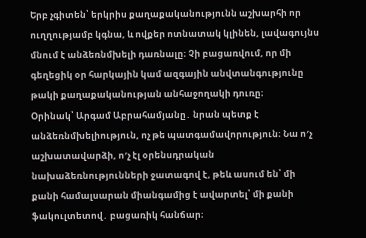Երբ չգիտեն՝ երկրիս քաղաքականությունն աշխարհի որ ուղղությամբ կգնա, և ովքեր ոտնատակ կլինեն, լավագույնս մնում է անձեռնմխելի դառնալը։ Չի բացառվում, որ մի գեղեցիկ օր հարկային կամ ազգային անվտանգությունը թակի քաղաքականության անհաջողակի դուռը։
Օրինակ՝ Արգամ Աբրահամյանը․ նրան պետք է անձեռնմխելիություն, ոչ թե պատգամավորություն։ Նա ո′չ աշխատավարձի, ո′չ էլ օրենսդրական նախաձեռնությունների ջատագով է, թեև ասում են՝ մի քանի համալսարան միանգամից է ավարտել՝ մի քանի ֆակուլտետով․ բացառիկ հանճար։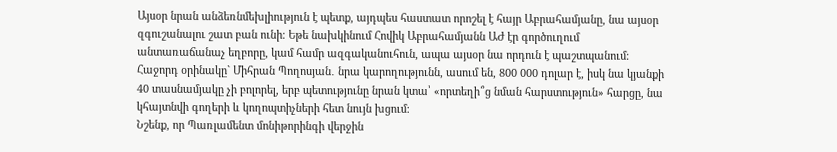Այսօր նրան անձեռնմեխլիություն է պետք, այդպես հաստատ որոշել է հայր Աբրահամյանը, նա այսօր զգուշանալու շատ բան ունի։ Եթե նախկինում Հովիկ Աբրահամյանն ԱԺ էր գործուղում անտառաճանաչ եղբորը, կամ համր ազգականուհուն, ապա այսօր նա որդուն է պաշտպանում։
Հաջորդ օրինակը` Միհրան Պողոսյան․ նրա կարողությունն, ասում են, 800 000 դոլար է, իսկ նա կյանքի 40 տասնամյակը չի բոլորել, երբ պետությունը նրան կտա՝ «որտեղի՞ց նման հարստություն» հարցը, նա կհայտնվի գողերի և կողոպտիչների հետ նույն խցում։
Նշենք, որ Պառլամենտ մոնիթորինգի վերջին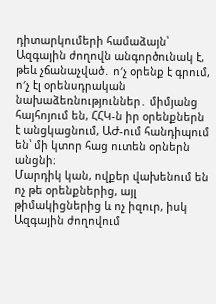դիտարկումերի համաձայն՝ Ազգային ժողովն անգործունակ է, թեև չճանաչված․ ո′չ օրենք է գրում, ո′չ էլ օրենսդրական նախաձեռնություններ․ միմյանց հայհոյում են, ՀՀԿ-ն իր օրենքներն է անցկացնում, ԱԺ-ում հանդիպում են՝ մի կտոր հաց ուտեն օրներն անցնի։
Մարդիկ կան, ովքեր վախենում են ոչ թե օրենքներից, այլ թիմակիցներից և ոչ իզուր, իսկ Ազգային ժողովում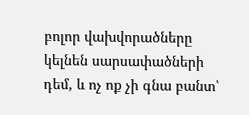բոլոր վախվորածները կելնեն սարսափածների դեմ, և ոչ ոք չի գնա բանտ՝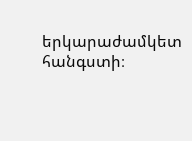երկարաժամկետ հանգստի։